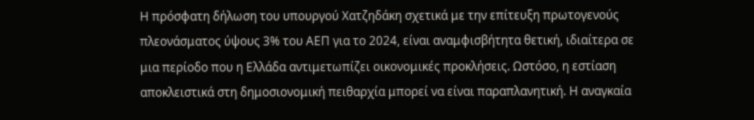Η πρόσφατη δήλωση του υπουργού Χατζηδάκη σχετικά με την επίτευξη πρωτογενούς πλεονάσματος ύψους 3% του ΑΕΠ για το 2024, είναι αναμφισβήτητα θετική, ιδιαίτερα σε μια περίοδο που η Ελλάδα αντιμετωπίζει οικονομικές προκλήσεις. Ωστόσο, η εστίαση αποκλειστικά στη δημοσιονομική πειθαρχία μπορεί να είναι παραπλανητική. Η αναγκαία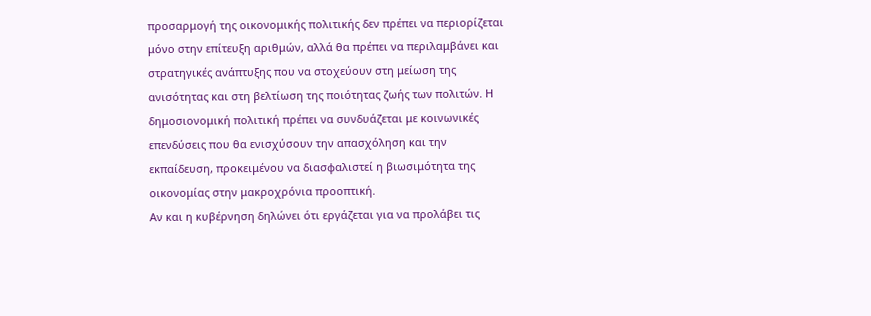προσαρμογή της οικονομικής πολιτικής δεν πρέπει να περιορίζεται μόνο στην επίτευξη αριθμών, αλλά θα πρέπει να περιλαμβάνει και στρατηγικές ανάπτυξης που να στοχεύουν στη μείωση της ανισότητας και στη βελτίωση της ποιότητας ζωής των πολιτών. Η δημοσιονομική πολιτική πρέπει να συνδυάζεται με κοινωνικές επενδύσεις που θα ενισχύσουν την απασχόληση και την εκπαίδευση, προκειμένου να διασφαλιστεί η βιωσιμότητα της οικονομίας στην μακροχρόνια προοπτική.
Αν και η κυβέρνηση δηλώνει ότι εργάζεται για να προλάβει τις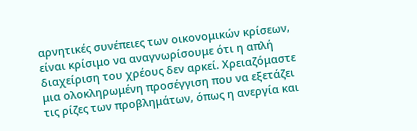αρνητικές συνέπειες των οικονομικών κρίσεων, είναι κρίσιμο να αναγνωρίσουμε ότι η απλή διαχείριση του χρέους δεν αρκεί. Χρειαζόμαστε μια ολοκληρωμένη προσέγγιση που να εξετάζει τις ρίζες των προβλημάτων, όπως η ανεργία και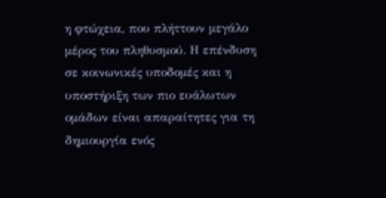η φτώχεια, που πλήττουν μεγάλο μέρος του πληθυσμού. Η επένδυση σε κοινωνικές υποδομές και η υποστήριξη των πιο ευάλωτων ομάδων είναι απαραίτητες για τη δημιουργία ενός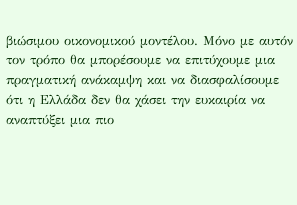βιώσιμου οικονομικού μοντέλου. Μόνο με αυτόν τον τρόπο θα μπορέσουμε να επιτύχουμε μια πραγματική ανάκαμψη και να διασφαλίσουμε ότι η Ελλάδα δεν θα χάσει την ευκαιρία να αναπτύξει μια πιο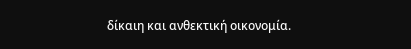δίκαιη και ανθεκτική οικονομία.